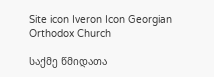Site icon Iveron Icon Georgian Orthodox Church

საქმე წმიდათა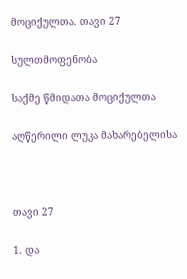მოციქულთა. თავი 27

სულთმოფენობა

საქმე წმიდათა მოციქულთა

აღწერილი ლუკა მახარებელისა



თავი 27

1. და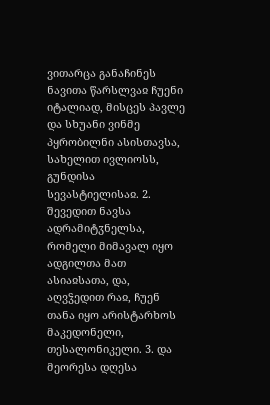ვითარცა განაჩინეს ნავითა წარსლვაჲ ჩუენი იტალიად, მისცეს პავლე და სხუანი ვინმე პყრობილნი ასისთავსა, სახელით ივლიოსს, გუნდისა სევასტიელისაჲ. 2. შევედით ნავსა ადრამიტჳნელსა, რომელი მიმავალ იყო ადგილთა მათ ასიაჲსათა, და, აღვჴედით რაჲ, ჩუენ თანა იყო არისტარხოს მაკედონელი, თესალონიკელი. 3. და მეორესა დღესა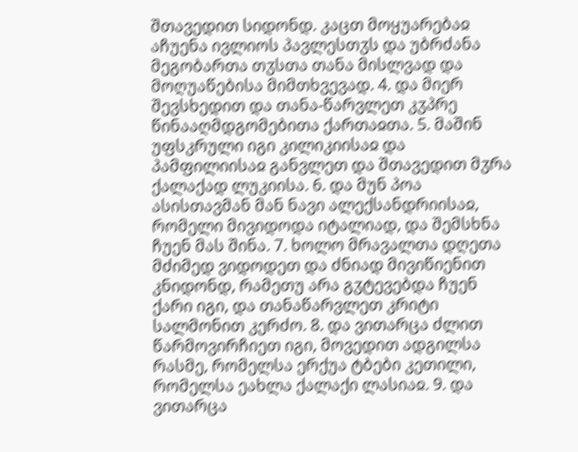შთავედით სიდონდ. კაცთ მოყუარებაჲ აჩუენა ივლიოს პავლესთჳს და უბრძანა მეგობართა თჳსთა თანა მისლვად და მოღუაწებისა მიმთხვევად. 4. და მიერ შევსხედით და თანა-წარვლეთ კჳპრე წინააღმდგომებითა ქართაჲთა. 5. მაშინ უფსკრული იგი კილიკიისაჲ და პამფილიისაჲ განვლეთ და შთავედით მჳრა ქალაქად ლუკიისა. 6. და მუნ პოა ასისთავმან მან ნავი ალექსანდრიისაჲ, რომელი მივიდოდა იტალიად, და შემსხნა ჩუენ მას შინა. 7. ხოლო მრავალთა დღეთა მძიმედ ვიდოდეთ და ძნიად მივიწიენით კნიდონდ, რამეთუ არა გჳტევებდა ჩუენ ქარი იგი, და თანაწარვლეთ კრიტი სალმონით კერძო. 8. და ვითარცა ძლით წარმოვირჩიეთ იგი, მოვედით ადგილსა რასმე, რომელსა ერქუა ტბები კეთილი, რომელსა ეახლა ქალაქი ლასიაჲ. 9. და ვითარცა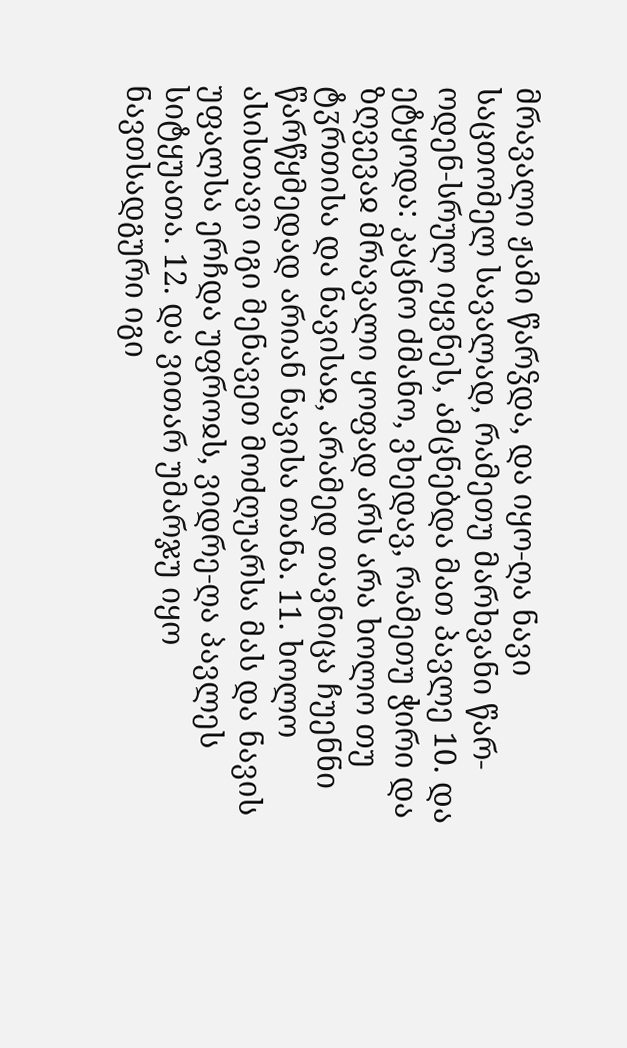მრავალი ჟამი წარჴდა, და იყო-ღა ნავი საცთომელ სავალად, რამეთუ მარხვანი წარ-ოდენ-სრულ იყვნეს, ამცნებდა მათ პავლე 10. და ეტყოდა: კაცნო ძმანო, ვხედავ, რამეთუ ჭირი და ზღვევაჲ მრავალი ყოფად არს არა ხოლო თუ ტჳრთისა და ნავისაჲ, არამედ თავნიცა ჩუენნი წარწყმედად არიან ნავისა თანა. 11. ხოლო ასისთავი იგი მენავეთ მოძღუარსა მას და ნავის უფალსა ერჩდა უფროჲს, ვიდრე-ღა პავლეს სიტყუათა. 12. და ვითარ უმარჯუ იყო ნავთსადგური იგი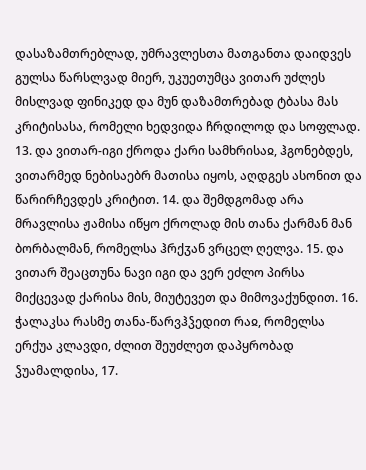დასაზამთრებლად, უმრავლესთა მათგანთა დაიდვეს გულსა წარსლვად მიერ, უკუეთუმცა ვითარ უძლეს მისლვად ფინიკედ და მუნ დაზამთრებად ტბასა მას კრიტისასა, რომელი ხედვიდა ჩრდილოდ და სოფლად. 13. და ვითარ-იგი ქროდა ქარი სამხრისაჲ, ჰგონებდეს, ვითარმედ ნებისაებრ მათისა იყოს, აღდგეს ასონით და წარირჩევდეს კრიტით. 14. და შემდგომად არა მრავლისა ჟამისა იწყო ქროლად მის თანა ქარმან მან ბორბალმან, რომელსა ჰრქჳან ვრცელ ღელვა. 15. და ვითარ შეაცთუნა ნავი იგი და ვერ ეძლო პირსა მიქცევად ქარისა მის, მიუტევეთ და მიმოვაქუნდით. 16. ჭალაკსა რასმე თანა-წარვჰჴედით რაჲ, რომელსა ერქუა კლავდი, ძლით შეუძლეთ დაპყრობად ჴუამალდისა, 17.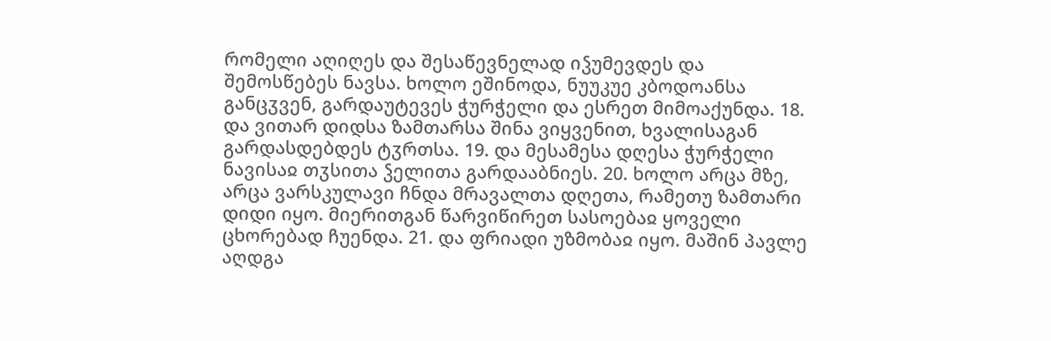რომელი აღიღეს და შესაწევნელად იჴუმევდეს და შემოსწებეს ნავსა. ხოლო ეშინოდა, ნუუკუე კბოდოანსა განცჳვენ, გარდაუტევეს ჭურჭელი და ესრეთ მიმოაქუნდა. 18. და ვითარ დიდსა ზამთარსა შინა ვიყვენით, ხვალისაგან გარდასდებდეს ტჳრთსა. 19. და მესამესა დღესა ჭურჭელი ნავისაჲ თჳსითა ჴელითა გარდააბნიეს. 20. ხოლო არცა მზე, არცა ვარსკულავი ჩნდა მრავალთა დღეთა, რამეთუ ზამთარი დიდი იყო. მიერითგან წარვიწირეთ სასოებაჲ ყოველი ცხორებად ჩუენდა. 21. და ფრიადი უზმობაჲ იყო. მაშინ პავლე აღდგა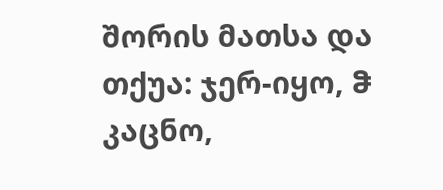შორის მათსა და თქუა: ჯერ-იყო, ჵ კაცნო,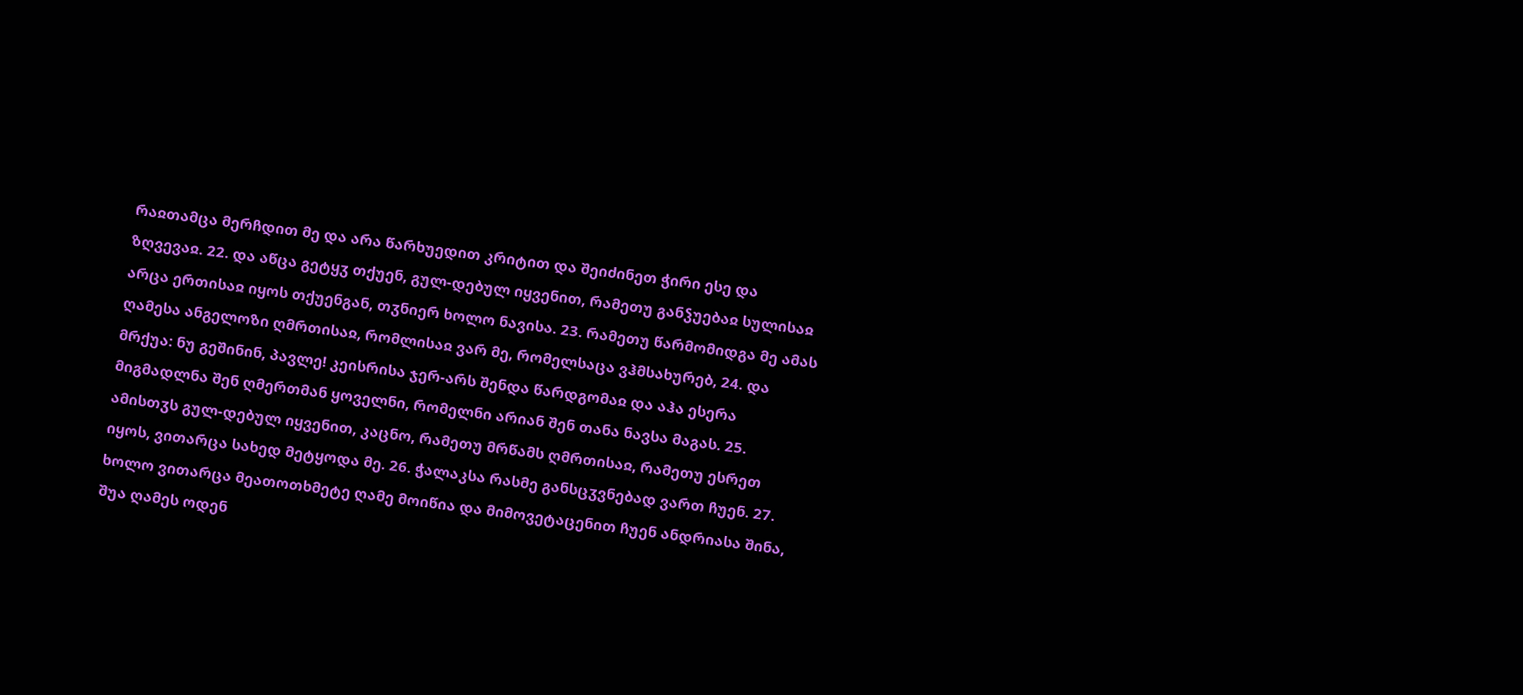რაჲთამცა მერჩდით მე და არა წარხუედით კრიტით და შეიძინეთ ჭირი ესე და ზღვევაჲ. 22. და აწცა გეტყჳ თქუენ, გულ-დებულ იყვენით, რამეთუ განჴუებაჲ სულისაჲ არცა ერთისაჲ იყოს თქუენგან, თჳნიერ ხოლო ნავისა. 23. რამეთუ წარმომიდგა მე ამას ღამესა ანგელოზი ღმრთისაჲ, რომლისაჲ ვარ მე, რომელსაცა ვჰმსახურებ, 24. და მრქუა: ნუ გეშინინ, პავლე! კეისრისა ჯერ-არს შენდა წარდგომაჲ და აჰა ესერა მიგმადლნა შენ ღმერთმან ყოველნი, რომელნი არიან შენ თანა ნავსა მაგას. 25. ამისთჳს გულ-დებულ იყვენით, კაცნო, რამეთუ მრწამს ღმრთისაჲ, რამეთუ ესრეთ იყოს, ვითარცა სახედ მეტყოდა მე. 26. ჭალაკსა რასმე განსცჳვნებად ვართ ჩუენ. 27. ხოლო ვითარცა მეათოთხმეტე ღამე მოიწია და მიმოვეტაცენით ჩუენ ანდრიასა შინა, შუა ღამეს ოდენ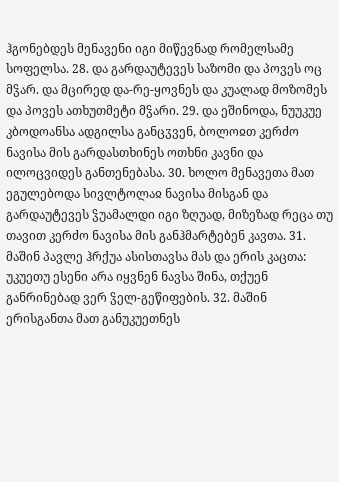ჰგონებდეს მენავენი იგი მიწევნად რომელსამე სოფელსა. 28. და გარდაუტევეს საზომი და პოვეს ოც მჴარ. და მცირედ და-რე-ყოვნეს და კუალად მოზომეს და პოვეს ათხუთმეტი მჴარი. 29. და ეშინოდა, ნუუკუე კბოდოანსა ადგილსა განცჳვენ, ბოლოჲთ კერძო ნავისა მის გარდასთხინეს ოთხნი კავნი და ილოცვიდეს განთენებასა. 30. ხოლო მენავეთა მათ ეგულებოდა სივლტოლაჲ ნავისა მისგან და გარდაუტევეს ჴუამალდი იგი ზღუად, მიზეზად რეცა თუ თავით კერძო ნავისა მის განჰმარტებენ კავთა. 31. მაშინ პავლე ჰრქუა ასისთავსა მას და ერის კაცთა: უკუეთუ ესენი არა იყვნენ ნავსა შინა, თქუენ განრინებად ვერ ჴელ-გეწიფების. 32. მაშინ ერისგანთა მათ განუკუეთნეს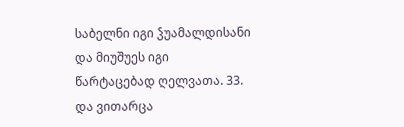საბელნი იგი ჴუამალდისანი და მიუშუეს იგი წარტაცებად ღელვათა. 33. და ვითარცა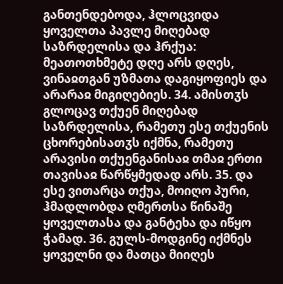განთენდებოდა, ჰლოცვიდა ყოველთა პავლე მიღებად საზრდელისა და ჰრქუა: მეათოთხმეტე დღე არს დღეს, ვინაჲთგან უზმათა დაგიყოფიეს და არარაჲ მიგიღებიეს. 34. ამისთჳს გლოცავ თქუენ მიღებად საზრდელისა, რამეთუ ესე თქუენის ცხორებისათჳს იქმნა, რამეთუ არავისი თქუენგანისაჲ თმაჲ ერთი თავისაჲ წარწყმედად არს. 35. და ესე ვითარცა თქუა, მოიღო პური, ჰმადლობდა ღმერთსა წინაშე ყოველთასა და განტეხა და იწყო ჭამად. 36. გულს-მოდგინე იქმნეს ყოველნი და მათცა მიიღეს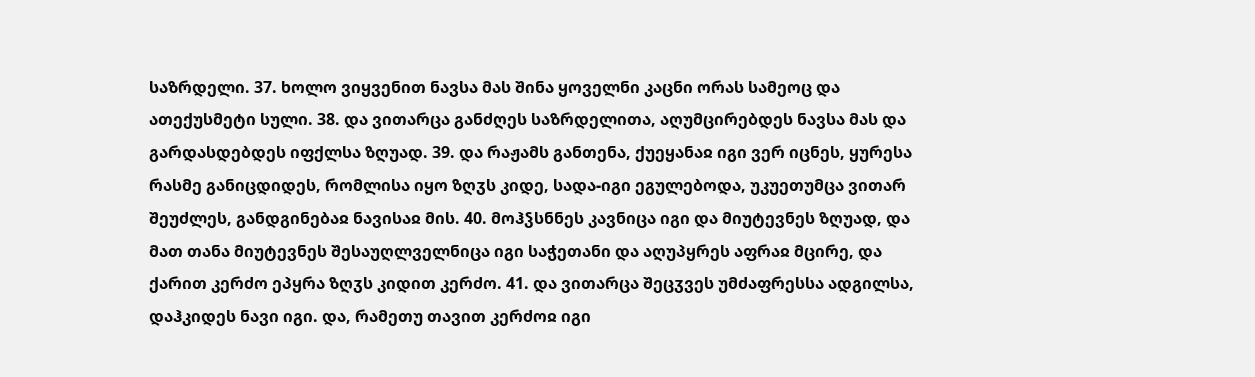საზრდელი. 37. ხოლო ვიყვენით ნავსა მას შინა ყოველნი კაცნი ორას სამეოც და ათექუსმეტი სული. 38. და ვითარცა განძღეს საზრდელითა, აღუმცირებდეს ნავსა მას და გარდასდებდეს იფქლსა ზღუად. 39. და რაჟამს განთენა, ქუეყანაჲ იგი ვერ იცნეს, ყურესა რასმე განიცდიდეს, რომლისა იყო ზღჳს კიდე, სადა-იგი ეგულებოდა, უკუეთუმცა ვითარ შეუძლეს, განდგინებაჲ ნავისაჲ მის. 40. მოჰჴსნნეს კავნიცა იგი და მიუტევნეს ზღუად, და მათ თანა მიუტევნეს შესაუღლველნიცა იგი საჭეთანი და აღუპყრეს აფრაჲ მცირე, და ქარით კერძო ეპყრა ზღჳს კიდით კერძო. 41. და ვითარცა შეცჳვეს უმძაფრესსა ადგილსა, დაჰკიდეს ნავი იგი. და, რამეთუ თავით კერძოჲ იგი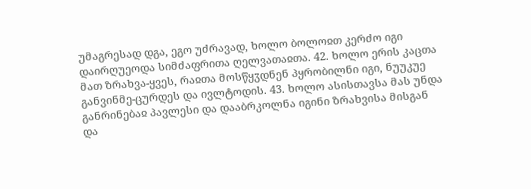უმაგრესად დგა, ეგო უძრავად, ხოლო ბოლოჲთ კერძო იგი დაირღუეოდა სიმძაფრითა ღელვათაჲთა. 42. ხოლო ერის კაცთა მათ ზრახვა-ყვეს, რაჲთა მოსწყჳდნენ პყრობილნი იგი, ნუუკუე განვინმე-ცურდეს და ივლტოდის. 43. ხოლო ასისთავსა მას უნდა განრინებაჲ პავლესი და დააბრკოლნა იგინი ზრახვისა მისგან და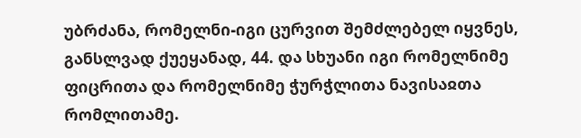უბრძანა, რომელნი-იგი ცურვით შემძლებელ იყვნეს, განსლვად ქუეყანად, 44. და სხუანი იგი რომელნიმე ფიცრითა და რომელნიმე ჭურჭლითა ნავისაჲთა რომლითამე.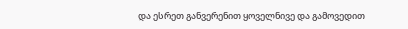და ესრეთ განვერენით ყოველნივე და გამოვედით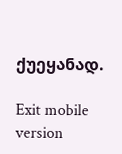ქუეყანად.

Exit mobile version